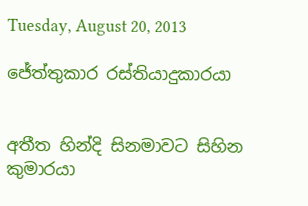Tuesday, August 20, 2013

ජේත්තුකාර රස්තියාදුකාරයා


අතීත හින්දි සිනමාවට සිහින කුමාරයා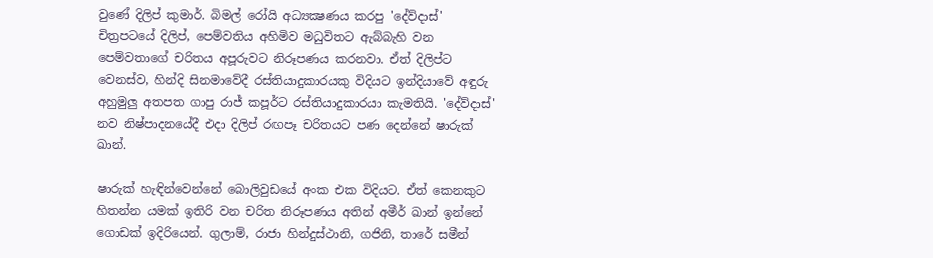වුණේ දිලිප් කුමාර්. බිමල් රෝයි අධ්‍යක්‍ෂණය කරපු 'දේව්දාස්' චිත්‍රපටයේ දිලිප්, පෙම්වතිය අහිමිව මධුවිතට ඇබ්බැහි වන පෙම්වතාගේ චරිතය අපූරුවට නිරූපණය කරනවා. ඒත් දිලිප්ට වෙනස්ව, හින්දි සිනමාවේදී රස්තියාදුකාරයකු විදියට ඉන්දියාවේ අඳුරු අහුමුලු අතපත ගාපු රාජ් කපූර්ට රස්තියාදුකාරයා කැමතියි. 'දේව්දාස්' නව නිෂ්පාදනයේදී එදා දිලිප් රඟපෑ චරිතයට පණ දෙන්නේ ෂාරුක් ඛාන්.

ෂාරුක් හැඳින්වෙන්නේ බොලිවුඩයේ අංක එක විදියට. ඒත් කෙනකුට හිතන්න යමක් ඉතිරි වන චරිත නිරූපණය අතින් අමීර් ඛාන් ඉන්නේ ගොඩක් ඉදිරියෙන්. ගුලාම්, රාජා හින්දුස්ථානි, ගජිනි, තාරේ සමීන්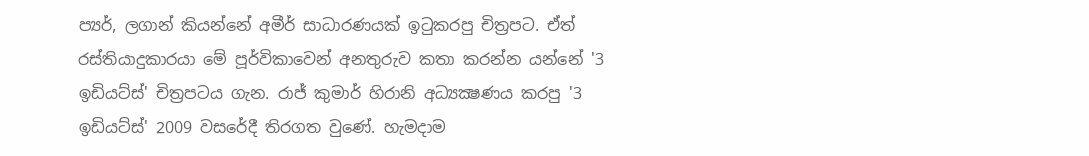ප්‍යර්, ලගාන් කියන්නේ අමීර් සාධාරණයක් ඉටුකරපු චිත්‍රපට. ඒත් රස්තියාදුකාරයා මේ පූර්විකාවෙන් අනතුරුව කතා කරන්න යන්නේ '3 ඉඩියට්ස්' චිත්‍රපටය ගැන. රාජ් කුමාර් හිරානි අධ්‍යක්‍ෂණය කරපු '3 ඉඩියට්ස්' 2009 වසරේදී තිරගත වුණේ. හැමදාම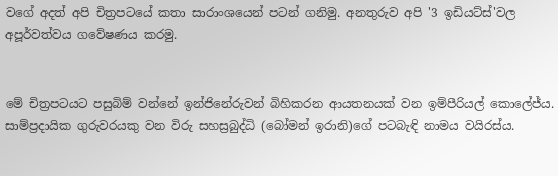වගේ අදත් අපි චිත්‍රපටයේ කතා සාරාංශයෙන් පටන් ගනිමු. අනතුරුව අපි '3 ඉඩියට්ස්'වල අපූර්වත්වය ගවේෂණය කරමු.


මේ චිත්‍රපටයට පසුබිම් වන්නේ ඉන්ජිනේරුවන් බිහිකරන ආයතනයක් වන ඉම්පීරියල් කොලේජ්ය. සාම්ප්‍රදායික ගුරුවරයකු වන විරු සහස්‍රබුද්ධි (බෝමන් ඉරානි)ගේ පටබැඳි නාමය වයිරස්ය.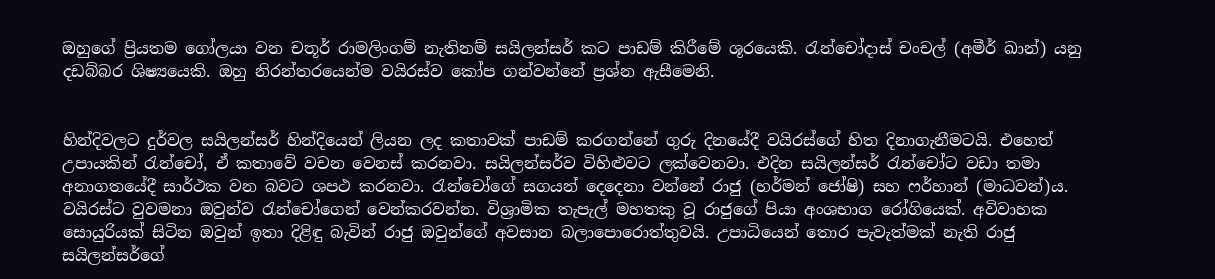ඔහුගේ ප්‍රියතම ගෝලයා වන චතූර් රාමලිංගම් නැතිනම් සයිලන්සර් කට පාඩම් කිරීමේ ශූරයෙකි. රැන්චෝදාස් චංචල් (අමීර් ඛාන්) යනු දඩබ්බර ශිෂ්‍යයෙකි. ඔහු නිරන්තරයෙන්ම වයිරස්ව කෝප ගන්වන්නේ ප්‍රශ්න ඇසීමෙනි.


හින්දිවලට දුර්වල සයිලන්සර් හින්දියෙන් ලියන ලද කතාවක් පාඩම් කරගන්නේ ගුරු දිනයේදී වයිරස්ගේ හිත දිනාගැනීමටයි. එහෙත් උපායකින් රැන්චෝ, ඒ කතාවේ වචන වෙනස් කරනවා. සයිලන්සර්ව විහිළුවට ලක්වෙනවා. එදින සයිලන්සර් රැන්චෝට වඩා තමා අනාගතයේදී සාර්ථක වන බවට ශපථ කරනවා. රැන්චෝගේ සගයන් දෙදෙනා වන්නේ රාජු (හර්මන් ජෝෂි) සහ ෆර්හාන් (මාධවන්)ය. වයිරස්ට වුවමනා ඔවුන්ව රැන්චෝගෙන් වෙන්කරවන්න. විශ්‍රාමික තැපැල් මහතකු වූ රාජුගේ පියා අංශභාග රෝගියෙක්. අවිවාහක සොයුරියක් සිටින ඔවුන් ඉතා දිළිඳු බැවින් රාජු ඔවුන්ගේ අවසාන බලාපොරොත්තුවයි. උපාධියෙන් තොර පැවැත්මක් නැති රාජු සයිලන්සර්ගේ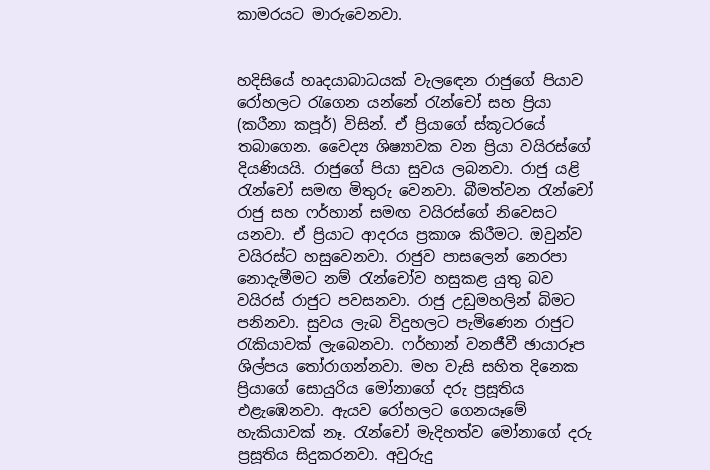කාමරයට මාරුවෙනවා.


හදිසියේ හෘදයාබාධයක් වැලඳෙන රාජුගේ පියාව රෝහලට රැගෙන යන්නේ රැන්චෝ සහ ප්‍රියා (කරීනා කපූර්) විසින්. ඒ ප්‍රියාගේ ස්කූටරයේ තබාගෙන. වෛද්‍ය ශිෂ්‍යාවක වන ප්‍රියා වයිරස්ගේ දියණියයි. රාජුගේ පියා සුවය ලබනවා. රාජු යළි රැන්චෝ සමඟ මිතුරු වෙනවා. බීමත්වන රැන්චෝ රාජු සහ ෆර්හාන් සමඟ වයිරස්ගේ නිවෙසට යනවා. ඒ ප්‍රියාට ආදරය ප්‍රකාශ කිරීමට. ඔවුන්ව වයිරස්ට හසුවෙනවා. රාජුව පාසලෙන් නෙරපා නොදැමීමට නම් රැන්චෝව හසුකළ යුතු බව වයිරස් රාජුට පවසනවා. රාජු උඩුමහලින් බිමට පනිනවා. සුවය ලැබ විදුහලට පැමිණෙන රාජුට රැකියාවක් ලැබෙනවා. ෆර්හාන් වනජීවී ඡායාරූප ශිල්පය තෝරාගන්නවා. මහ වැසි සහිත දිනෙක ප්‍රියාගේ සොයුරිය මෝනාගේ දරු ප්‍රසූතිය එළැඹෙනවා. ඇයව රෝහලට ගෙනයෑමේ හැකියාවක් නෑ. රැන්චෝ මැදිහත්ව මෝනාගේ දරු ප්‍රසූතිය සිදුකරනවා. අවුරුදු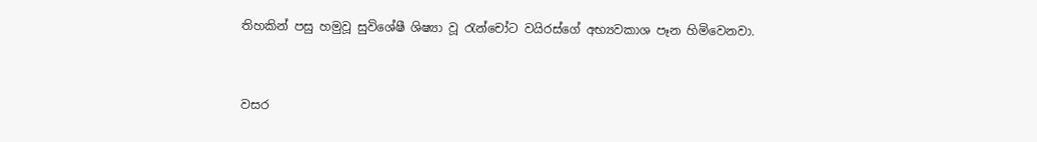තිහකින් පසු හමුවූ සුවිශේෂී ශිෂ්‍යා වූ රැන්චෝට වයිරස්ගේ අභ්‍යවකාශ පෑන හිමිවෙනවා.


වසර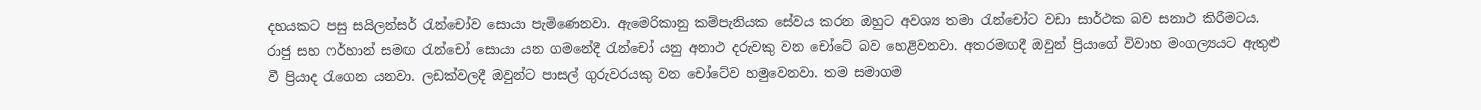දහයකට පසු සයිලන්සර් රැන්චෝව සොයා පැමිණෙනවා. ඇමෙරිකානු කම්පැනියක සේවය කරන ඔහුට අවශ්‍ය තමා රැන්චෝට වඩා සාර්ථක බව සනාථ කිරීමටය. රාජු සහ ෆර්හාන් සමඟ රැන්චෝ සොයා යන ගමනේදී රැන්චෝ යනු අනාථ දරුවකු වන චෝටේ බව හෙළිවනවා. අතරමඟදී ඔවුන් ප්‍රියාගේ විවාහ මංගල්‍යයට ඇතුළු වී ප්‍රියාද රැගෙන යනවා. ලඩක්වලදී ඔවුන්ට පාසල් ගුරුවරයකු වන චෝටේව හමුවෙනවා. තම සමාගම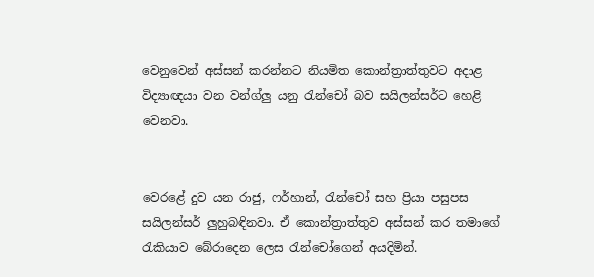වෙනුවෙන් අස්සන් කරන්නට නියමිත කොන්ත්‍රාත්තුවට අදාළ විද්‍යාඥයා වන වන්ග්ලු යනු රැන්චෝ බව සයිලන්සර්ට හෙළි වෙනවා.


වෙරළේ දුව යන රාජු, ෆර්හාන්, රැන්චෝ සහ ප්‍රියා පසුපස සයිලන්සර් ලුහුබඳිනවා. ඒ කොන්ත්‍රාත්තුව අස්සන් කර තමාගේ රැකියාව බේරාදෙන ලෙස රැන්චෝගෙන් අයදිමින්.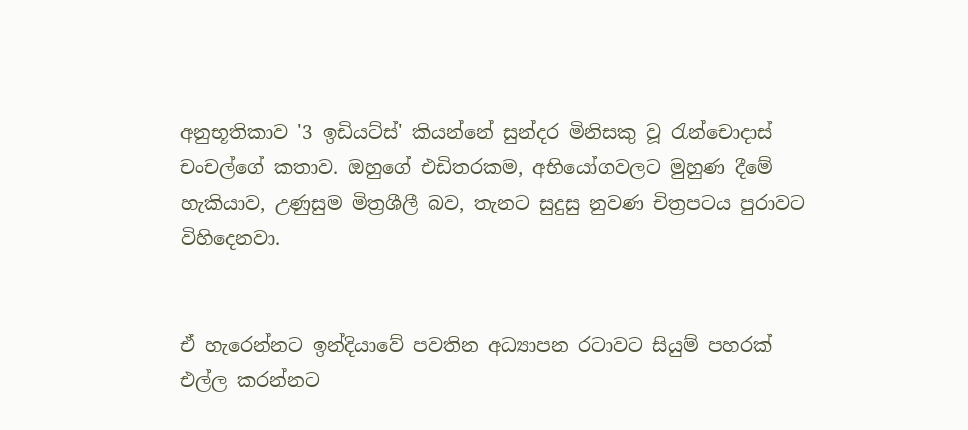අනුභූතිකාව '3 ඉඩියට්ස්' කියන්නේ සුන්දර මිනිසකු වූ රැන්චොදාස් චංචල්ගේ කතාව. ඔහුගේ එඩිතරකම, අභියෝගවලට මුහුණ දීමේ හැකියාව, උණුසුම මිත්‍රශීලී බව, තැනට සුදුසු නුවණ චිත්‍රපටය පුරාවට විහිදෙනවා.


ඒ හැරෙන්නට ඉන්දියාවේ පවතින අධ්‍යාපන රටාවට සියුම් පහරක් එල්ල කරන්නට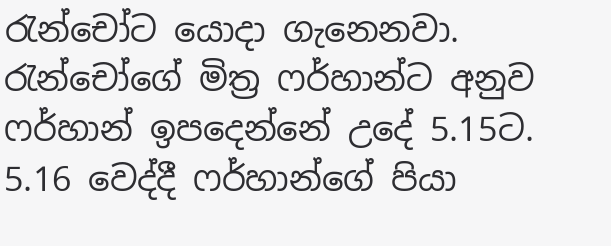රැන්චෝට යොදා ගැනෙනවා. රැන්චෝගේ මිත්‍ර ෆර්හාන්ට අනුව ෆර්හාන් ඉපදෙන්නේ උදේ 5.15ට. 5.16 වෙද්දී ෆර්හාන්ගේ පියා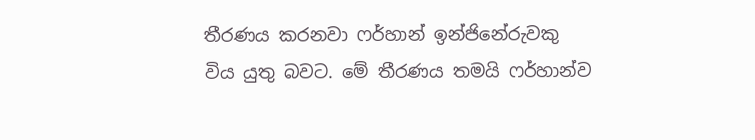තීරණය කරනවා ෆර්හාන් ඉන්ජිනේරුවකු විය යුතු බවට. මේ තීරණය තමයි ෆර්හාන්ව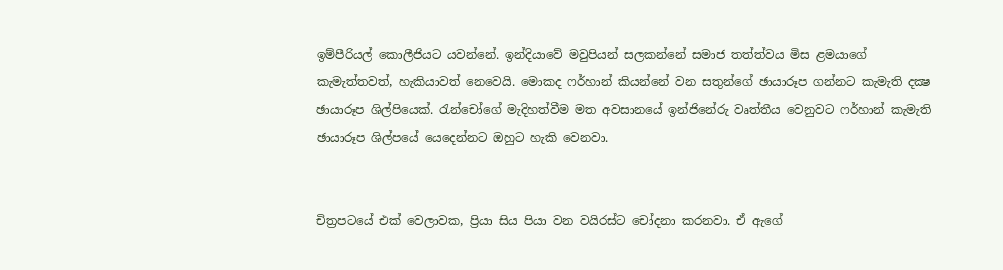ඉම්පීරියල් කොලීජියට යවන්නේ. ඉන්දියාවේ මවුපියන් සලකන්නේ සමාජ තත්ත්වය මිස ළමයාගේ කැමැත්තවත්, හැකියාවත් නෙවෙයි. මොකද ෆර්හාන් කියන්නේ වන සතුන්ගේ ඡායාරූප ගන්නට කැමැති දක්‍ෂ ඡායාරූප ශිල්පියෙක්. රැන්චෝගේ මැදිහත්වීම මත අවසානයේ ඉන්ජිනේරු වෘත්තීය වෙනුවට ෆර්හාන් කැමැති ඡායාරූප ශිල්පයේ යෙදෙන්නට ඔහුට හැකි වෙනවා.


චිත්‍රපටයේ එක් වෙලාවක, ප්‍රියා සිය පියා වන වයිරස්ට චෝදනා කරනවා. ඒ ඇගේ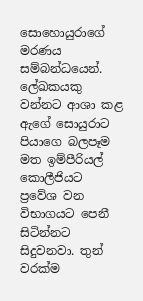සොහොයුරාගේ මරණය සම්බන්ධයෙන්. ලේඛකයකු වන්නට ආශා කළ ඇගේ සොයුරාට පියාගෙ බලපෑම මත ඉම්පීරියල් කොලීජියට ප්‍රවේශ වන විභාගයට පෙනී සිටින්නට සිදුවනවා. තුන් වරක්ම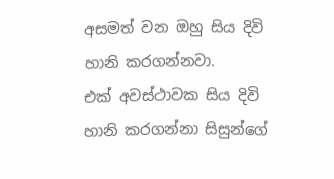අසමත් වන ඔහු සිය දිවි හානි කරගන්නවා.
එක් අවස්ථාවක සිය දිවි හානි කරගන්නා සිසුන්ගේ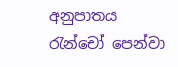අනුපාතය රැන්චෝ පෙන්වා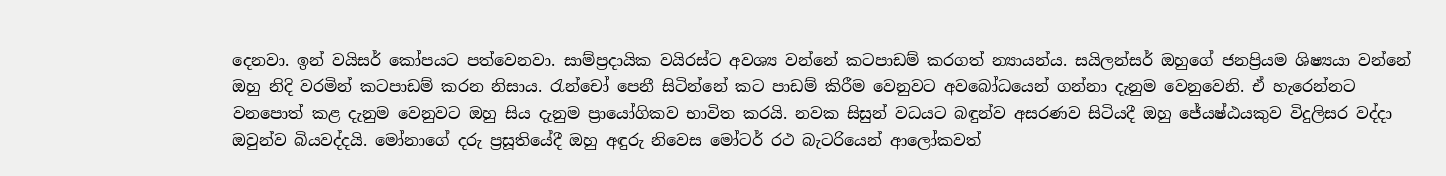දෙනවා. ඉන් වයිසර් කෝපයට පත්වෙනවා. සාම්ප්‍රදායික වයිරස්ට අවශ්‍ය වන්නේ කටපාඩම් කරගත් න්‍යායන්ය. සයිලන්සර් ඔහුගේ ජනප්‍රියම ශිෂ්‍යයා වන්නේ ඔහු නිදි වරමින් කටපාඩම් කරන නිසාය. රැන්චෝ පෙනී සිටින්නේ කට පාඩම් කිරීම වෙනුවට අවබෝධයෙන් ගන්නා දැනුම වෙනුවෙනි. ඒ හැරෙන්නට වනපොත් කළ දැනුම වෙනුවට ඔහු සිය දැනුම ප්‍රායෝගිකව භාවිත කරයි. නවක සිසුන් වධයට බඳුන්ව අසරණව සිටියදී ඔහු ජේ‍යෂ්ඨයකුව විදුලිසර වද්දා ඔවුන්ව බියවද්දයි. මෝනාගේ දරු ප්‍රසූතියේදී ඔහු අඳුරු නිවෙස මෝටර් රථ බැටරියෙන් ආලෝකවත්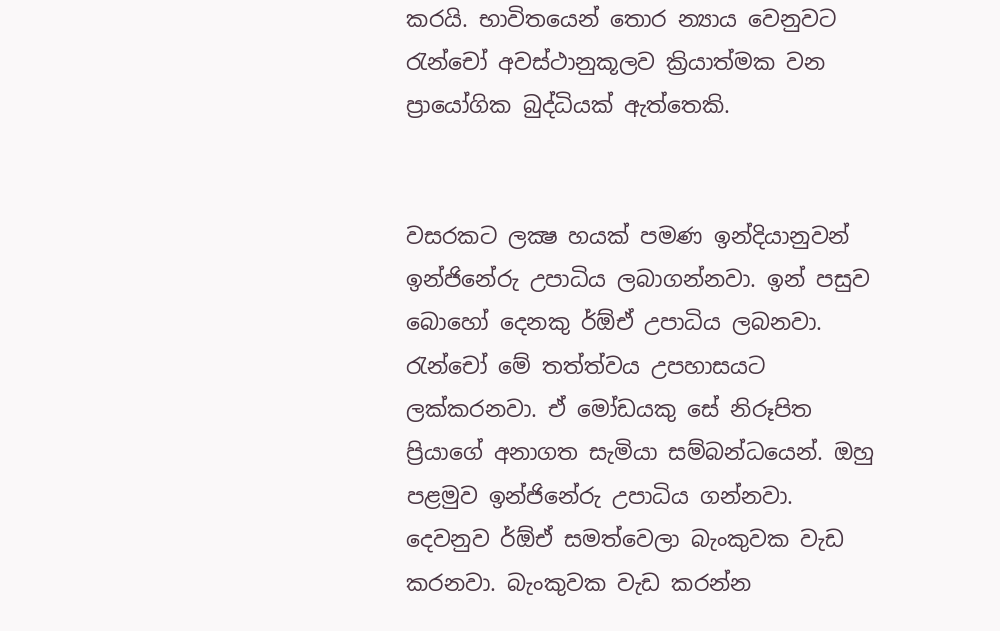කරයි. භාවිතයෙන් තොර න්‍යාය වෙනුවට රැන්චෝ අවස්ථානුකූලව ක්‍රියාත්මක වන ප්‍රායෝගික බුද්ධියක් ඇත්තෙකි.


වසරකට ලක්‍ෂ හයක් පමණ ඉන්දියානුවන් ඉන්ජිනේරු උපාධිය ලබාගන්නවා. ඉන් පසුව බොහෝ දෙනකු ර්ඕඒ උපාධිය ලබනවා. රැන්චෝ මේ තත්ත්වය උපහාසයට ලක්කරනවා. ඒ මෝඩයකු සේ නිරූපිත ප්‍රියාගේ අනාගත සැමියා සම්බන්ධයෙන්. ඔහු පළමුව ඉන්ජිනේරු උපාධිය ගන්නවා. දෙවනුව ර්ඕඒ සමත්වෙලා බැංකුවක වැඩ කරනවා. බැංකුවක වැඩ කරන්න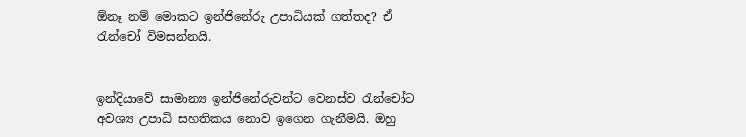ඕනෑ නම් මොකට ඉන්ජිනේරු උපාධියක් ගත්තද? ඒ රැන්චෝ විමසන්නයි.


ඉන්දියාවේ සාමාන්‍ය ඉන්ජිනේරුවන්ට වෙනස්ව රැන්චෝට අවශ්‍ය උපාධි සහතිකය නොව ඉගෙන ගැනීමයි. ඔහු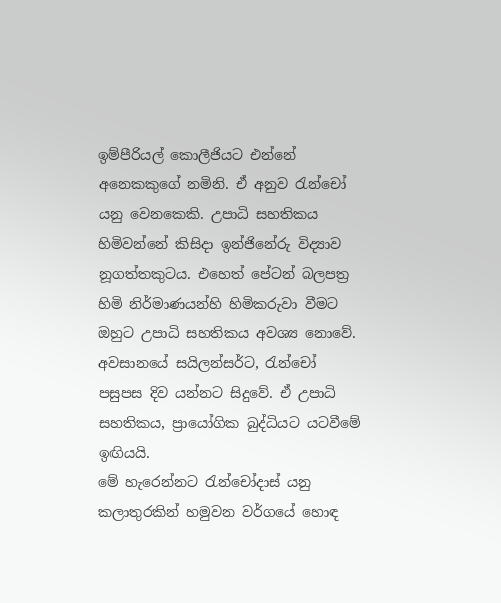ඉම්පීරියල් කොලීජියට එන්නේ අනෙකකුගේ නමිනි. ඒ අනුව රැන්චෝ යනු වෙනකෙකි. උපාධි සහතිකය හිමිවන්නේ කිසිදා ඉන්ජිනේරු විද්‍යාව නූගත්තකුටය. එහෙත් පේටන් බලපත්‍ර හිමි නිර්මාණයන්හි හිමිකරුවා වීමට ඔහුට උපාධි සහතිකය අවශ්‍ය නොවේ. අවසානයේ සයිලන්සර්ට, රැන්චෝ පසුපස දිව යන්නට සිදුවේ. ඒ උපාධි සහතිකය, ප්‍රායෝගික බුද්ධියට යටවීමේ ඉඟියයි.
මේ හැරෙන්නට රැන්චෝදාස් යනු කලාතුරකින් හමුවන වර්ගයේ හොඳ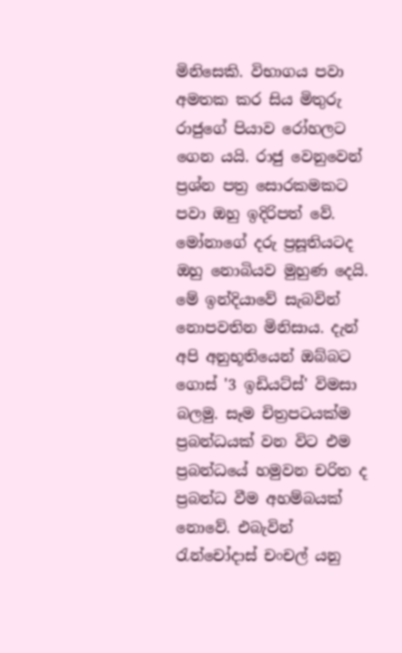මිනිසෙකි. විභාගය පවා අමතක කර සිය මිතුරු රාජුගේ පියාව රෝහලට ගෙන යයි. රාජු වෙනුවෙන් ප්‍රශ්න පත්‍ර සොරකමකට පවා ඔහු ඉදිරිපත් වේ. මෝනාගේ දරු ප්‍රසූතියටද ඔහු නොබියව මුහුණ දෙයි. මේ ඉන්දියාවේ සැබවින් නොපවතින මිනිසාය. දැන් අපි අනුභූතියෙන් ඔබ්බට ගොස් '3 ඉඩියට්ස්' විමසා බලමු. සෑම චිත්‍රපටයක්ම ප්‍රබන්ධයක් වන විට එම ප්‍රබන්ධයේ හමුවන චරිත ද ප්‍රබන්ධ වීම අහම්බයක් නොවේ. එබැවින් රැන්චෝදාස් චංචල් යනු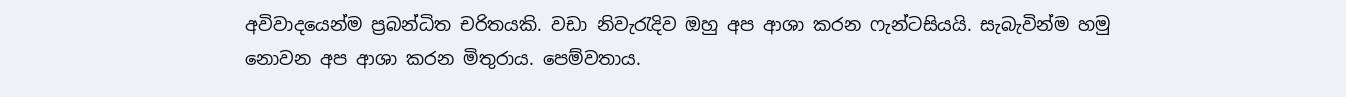අවිවාදයෙන්ම ප්‍රබන්ධිත චරිතයකි. වඩා නිවැරැදිව ඔහු අප ආශා කරන ෆැන්ටසියයි. සැබැවින්ම හමු නොවන අප ආශා කරන මිතුරාය. පෙම්වතාය.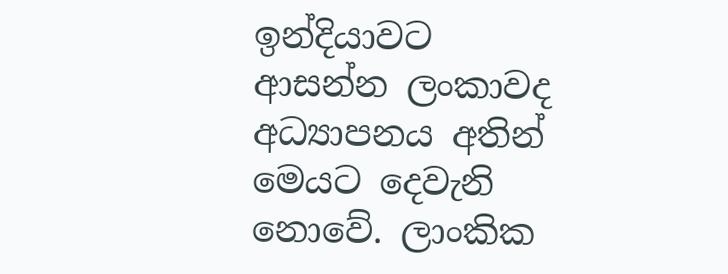ඉන්දියාවට ආසන්න ලංකාවද අධ්‍යාපනය අතින් මෙයට දෙවැනි නොවේ. ලාංකික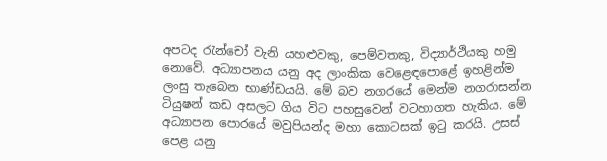අපටද රැන්චෝ වැනි යහළුවකු, පෙම්වතකු, විද්‍යාර්ථියකු හමු නොවේ. අධ්‍යාපනය යනු අද ලාංකික වෙළෙඳපොළේ ඉහළින්ම ලංසු තැබෙන භාණ්ඩයයි. මේ බව නගරයේ මෙන්ම නගරාසන්න ටියුෂන් කඩ අසලට ගිය විට පහසුවෙන් වටහාගත හැකිය. මේ අධ්‍යාපන පොරයේ මවුපියන්ද මහා කොටසක් ඉටු කරයි. උසස් පෙළ යනු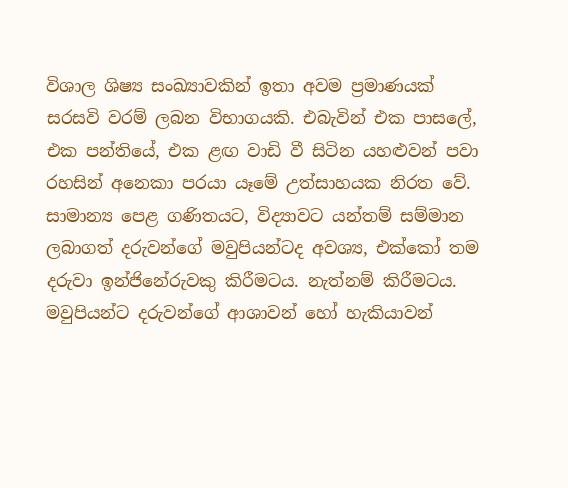විශාල ශිෂ්‍ය සංඛ්‍යාවකින් ඉතා අවම ප්‍රමාණයක් සරසවි වරම් ලබන විභාගයකි. එබැවින් එක පාසලේ, එක පන්තියේ, එක ළඟ වාඩි වී සිටින යහළුවන් පවා රහසින් අනෙකා පරයා යෑමේ උත්සාහයක නිරත වේ. සාමාන්‍ය පෙළ ගණිතයට, විද්‍යාවට යන්තම් සම්මාන ලබාගත් දරුවන්ගේ මවුපියන්ටද අවශ්‍ය, එක්කෝ තම දරුවා ඉන්ජිනේරුවකු කිරීමටය. නැත්නම් කිරීමටය. මවුපියන්ට දරුවන්ගේ ආශාවන් හෝ හැකියාවන්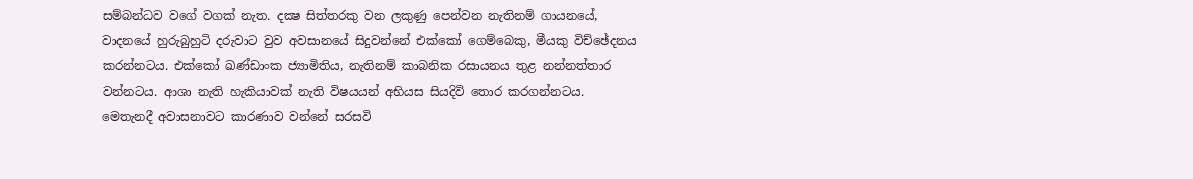සම්බන්ධව වගේ වගක් නැත. දක්‍ෂ සිත්තරකු වන ලකුණු පෙන්වන නැතිනම් ගායනයේ, වාදනයේ හුරුබුහුටි දරුවාට වුව අවසානයේ සිදුවන්නේ එක්කෝ ගෙම්බෙකු, මීයකු විච්ඡේදනය කරන්නටය. එක්කෝ ඛණ්ඩාංක ජ්‍යාමිතිය, නැතිනම් කාබනික රසායනය තුළ නන්නත්තාර වන්නටය. ආශා නැති හැකියාවක් නැති විෂයයන් අභියස සියදිවි තොර කරගන්නටය. මෙතැනදී අවාසනාවට කාරණාව වන්නේ සරසවි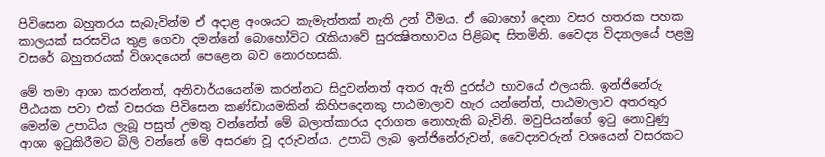පිවිසෙන බහුතරය සැබැවින්ම ඒ අදාළ අංශයට කැමැත්තක් නැති උන් වීමය. ඒ බොහෝ දෙනා වසර හතරක පහක කාලයක් සරසවිය තුළ ගෙවා දමන්නේ බොහෝවිට රැකියාවේ සුරක්‍ෂිතභාවය පිළිබඳ සිතමිනි. වෛද්‍ය විද්‍යාලයේ පළමු වසරේ බහුතරයක් විශාදයෙන් පෙළෙන බව නොරහසකි.

මේ තමා ආශා කරන්නත්, අනිවාර්යයෙන්ම කරන්නට සිදුවන්නත් අතර ඇති දුරස්ථ භාවයේ ඵලයකි. ඉන්ජිනේරු පීඨයක පවා එක් වසරක පිවිසෙන කණ්ඩායමකින් කිහිපදෙනකු පාඨමාලාව හැර යන්නේත්, පාඨමාලාව අතරතුර මෙන්ම උපාධිය ලැබූ පසුත් උමතු වන්නේත් මේ බලාත්කාරය දරාගත නොහැකි බැවිනි. මවුපියන්ගේ ඉටු නොවුණු ආශා ඉටුකිරීමට බිලි වන්නේ මේ අසරණ වූ දරුවන්ය. උපාධි ලැබ ඉන්ජිනේරුවන්, වෛද්‍යවරුන් වශයෙන් වසරකට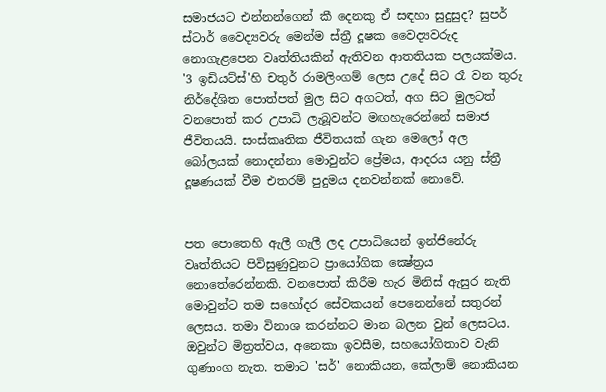සමාජයට එන්නන්ගෙන් කී දෙනකු ඒ සඳහා සුදුසුද? සුපර් ස්ටාර් වෛද්‍යවරු මෙන්ම ස්ත්‍රී දූෂක වෛද්‍යවරුද නොගැළපෙන වෘත්තියකින් ඇතිවන ආතතියක පලයක්මය. '3 ඉඩියට්ස්'හි චතුර් රාමලිංගම් ලෙස උදේ සිට රෑ වන තුරු නිර්දේශිත පොත්පත් මුල සිට අගටත්, අග සිට මුලටත් වනපොත් කර උපාධි ලැබූවන්ට මඟහැරෙන්නේ සමාජ ජීවිතයයි. සංස්කෘතික ජීවිතයක් ගැන මෙලෝ අල බෝලයක් නොදන්නා මොවුන්ට ප්‍රේමය, ආදරය යනු ස්ත්‍රී දූෂණයක් වීම එතරම් පුදුමය දනවන්නක් නොවේ.


පත පොතෙහි ඇලී ගැලී ලද උපාධියෙන් ඉන්ජිනේරු වෘත්තියට පිවිසුණුවුනට ප්‍රායෝගික ක්‍ෂේත්‍රය නොතේරෙන්නකි. වනපොත් කිරීම හැර මිනිස් ඇසුර නැති මොවුන්ට තම සහෝදර සේවකයන් පෙනෙන්නේ සතුරන් ලෙසය. තමා විනාශ කරන්නට මාන බලන වුන් ලෙසටය. ඔවුන්ට මිත්‍රත්වය, අනෙකා ඉවසීම, සහයෝගිතාව වැනි ගුණාංග නැත. තමාට 'සර්' නොකියන, කේලාම් නොකියන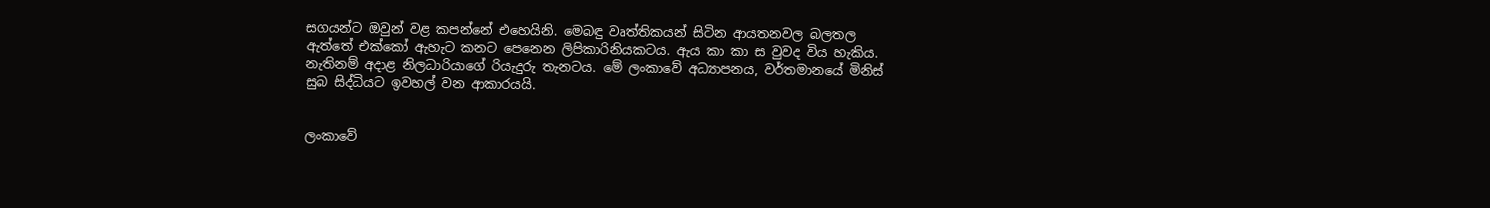සගයන්ට ඔවුන් වළ කපන්නේ එහෙයිනි. මෙබඳු වෘත්තිකයන් සිටින ආයතනවල බලතල ඇත්තේ එක්කෝ ඇහැට කනට පෙනෙන ලිපිකාරිනියකටය. ඇය කා කා ස වුවද විය හැකිය. නැතිනම් අදාළ නිලධාරියාගේ රියැදුරු තැනටය. මේ ලංකාවේ අධ්‍යාපනය, වර්තමානයේ මිනිස් සුබ සිද්ධියට ඉවහල් වන ආකාරයයි.


ලංකාවේ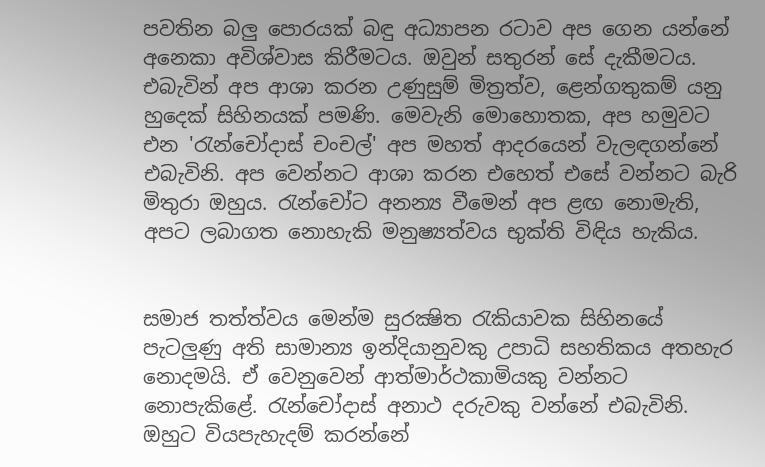පවතින බලු පොරයක් බඳු අධ්‍යාපන රටාව අප ගෙන යන්නේ අනෙකා අවිශ්වාස කිරීමටය. ඔවුන් සතුරන් සේ දැකීමටය. එබැවින් අප ආශා කරන උණුසුම් මිත්‍රත්ව, ළෙන්ගතුකම් යනු හුදෙක් සිහිනයක් පමණි. මෙවැනි මොහොතක, අප හමුවට එන 'රැන්චෝදාස් චංචල්' අප මහත් ආදරයෙන් වැලඳගන්නේ එබැවිනි. අප වෙන්නට ආශා කරන එහෙත් එසේ වන්නට බැරි මිතුරා ඔහුය. රැන්චෝට අනන්‍ය වීමෙන් අප ළඟ නොමැති, අපට ලබාගත නොහැකි මනුෂ්‍යත්වය භුක්ති විඳිය හැකිය.


සමාජ තත්ත්වය මෙන්ම සුරක්‍ෂිත රැකියාවක සිහිනයේ පැටලුණු අති සාමාන්‍ය ඉන්දියානුවකු උපාධි සහතිකය අතහැර නොදමයි. ඒ වෙනුවෙන් ආත්මාර්ථකාමියකු වන්නට නොපැකිළේ. රැන්චෝදාස් අනාථ දරුවකු වන්නේ එබැවිනි. ඔහුට වියපැහැදම් කරන්නේ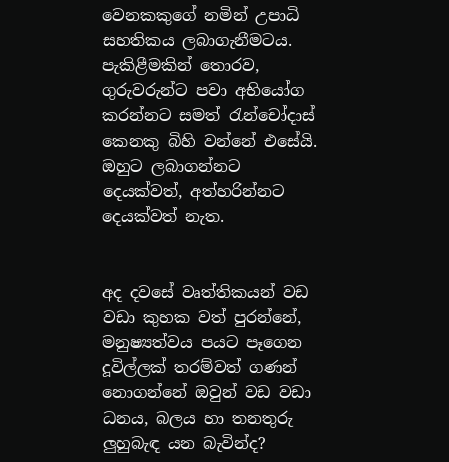වෙනකකුගේ නමින් උපාධි සහතිකය ලබාගැනීමටය. පැකිළීමකින් තොරව, ගුරුවරුන්ට පවා අභියෝග කරන්නට සමත් රැන්චෝදාස් කෙනකු බිහි වන්නේ එසේයි. ඔහුට ලබාගන්නට දෙයක්වත්, අත්හරින්නට දෙයක්වත් නැත.


අද දවසේ වෘත්තිකයන් වඩ වඩා කුහක වත් පුරන්නේ, මනුෂ්‍යත්වය පයට පෑගෙන දූවිල්ලක් තරම්වත් ගණන් නොගන්නේ ඔවුන් වඩ වඩා ධනය, බලය හා තනතුරු ලුහුබැඳ යන බැවින්ද?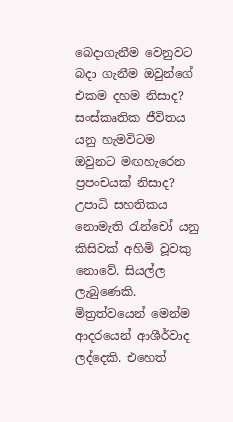බෙදාගැනීම වෙනුවට බදා ගැනීම ඔවුන්ගේ එකම දහම නිසාද? සංස්කෘතික ජීවිතය යනු හැමවිටම ඔවුනට මඟහැරෙන ප්‍රපංචයක් නිසාද?
උපාධි සහතිකය නොමැති රැන්චෝ යනු කිසිවක් අහිමි වූවකු නොවේ. සියල්ල ලැබුණෙකි. මිත්‍රත්වයෙන් මෙන්ම ආදරයෙන් ආශීර්වාද ලද්දෙකි. එහෙත්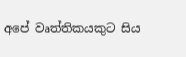අපේ වෘත්තිකයකුට සිය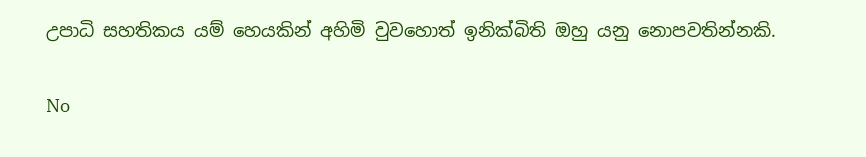උපාධි සහතිකය යම් හෙයකින් අහිමි වුවහොත් ඉනික්බිති ඔහු යනු නොපවතින්නකි.

No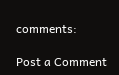comments:

Post a Comment